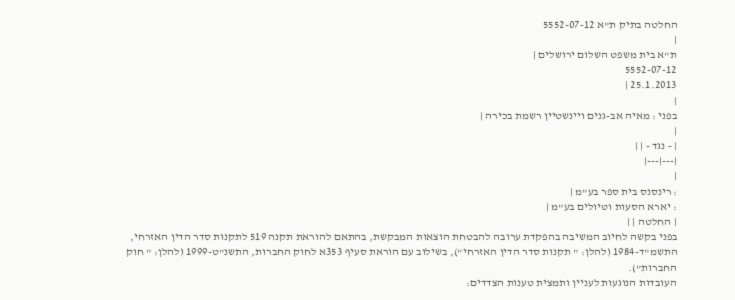החלטה בתיק ת"א 5552-07-12
|
ת"א בית משפט השלום ירושלים |
5552-07-12
25.1.2013 |
|
בפני : מאיה אב-גנים ויינשטיין רשמת בכירה |
|
| - נגד - | |
|---|---|
|
: רינסנס בית ספר בע"מ |
: יארא הסעות וטיולים בע"מ |
| החלטה | |
בפני בקשה לחיוב המשיבה בהפקדת ערובה להבטחת הוצאות המבקשת, בהתאם להוראת תקנה 519 לתקנות סדר הדין האזרחי, התשמ"ד-1984 (להלן: " תקנות סדר הדין האזרחי"), בשילוב עם הוראת סעיף 353א לחוק החברות, התשנ"ט-1999 (להלן: " חוק החברות").
העובדות הנוגעות לעניין ותמצית טענות הצדדים: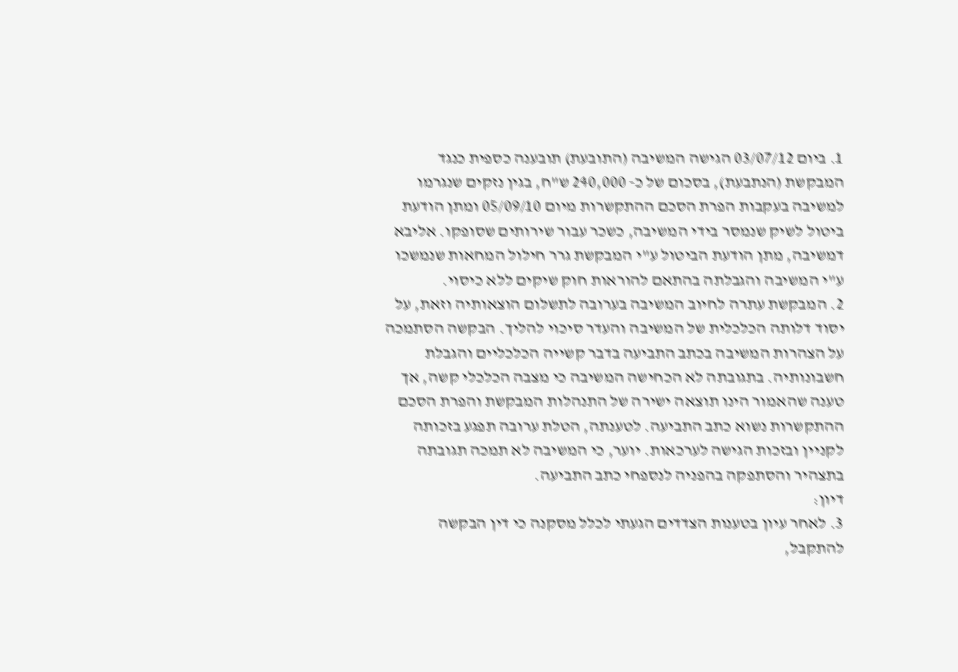1. ביום 03/07/12 הגישה המשיבה (התובעת) תובענה כספית כנגד המבקשת (הנתבעת), בסכום של כ- 240,000 ש"ח, בגין נזקים שנגרמו למשיבה בעקבות הפרת הסכם ההתקשרות מיום 05/09/10 ומתן הודעת ביטול לשיק שנמסר בידי המשיבה, כשכר עבור שירותים שסופקו. אליבא דמשיבה, מתן הודעת הביטול ע"י המבקשת גרר חילול המחאות שנמשכו ע"י המשיבה והגבלתה בהתאם להוראות חוק שיקים ללא כיסוי.
2. המבקשת עתרה לחיוב המשיבה בערובה לתשלום הוצאותיה וזאת, על יסוד דלותה הכלכלית של המשיבה והעדר סיכוי להליך. הבקשה הסתמכה על הצהרות המשיבה בכתב התביעה בדבר קשייה הכלכליים והגבלת חשבונותיה. בתגובתה לא הכחישה המשיבה כי מצבה הכלכלי קשה, אך טענה שהאמור הינו תוצאה ישירה של התנהלות המבקשת והפרת הסכם ההתקשרות נשוא כתב התביעה. לטענתה, הטלת ערובה תפגע בזכותה לקניין ובזכות הגישה לערכאות. יוער, כי המשיבה לא תמכה תגובתה בתצהיר והסתפקה בהפניה לנספחי כתב התביעה.
דיון:
3. לאחר עיון בטענות הצדדים הגעתי לכלל מסקנה כי דין הבקשה להתקבל,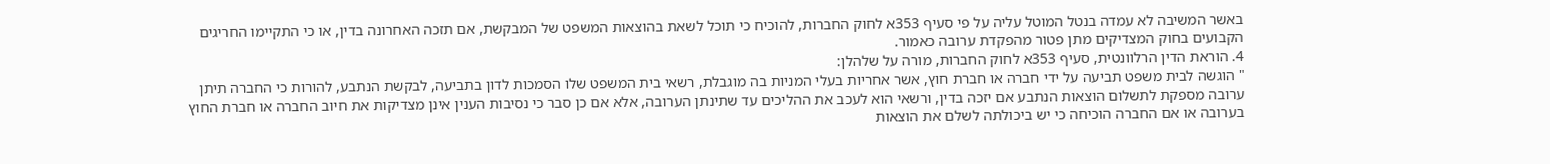באשר המשיבה לא עמדה בנטל המוטל עליה על פי סעיף 353א לחוק החברות, להוכיח כי תוכל לשאת בהוצאות המשפט של המבקשת, אם תזכה האחרונה בדין, או כי התקיימו החריגים הקבועים בחוק המצדיקים מתן פטור מהפקדת ערובה כאמור.
4. הוראת הדין הרלוונטית, סעיף 353א לחוק החברות, מורה על שלהלן:
" הוגשה לבית משפט תביעה על ידי חברה או חברת חוץ, אשר אחריות בעלי המניות בה מוגבלת, רשאי בית המשפט שלו הסמכות לדון בתביעה, לבקשת הנתבע, להורות כי החברה תיתן ערובה מספקת לתשלום הוצאות הנתבע אם יזכה בדין, ורשאי הוא לעכב את ההליכים עד שתינתן הערובה, אלא אם כן סבר כי נסיבות הענין אינן מצדיקות את חיוב החברה או חברת החוץ בערובה או אם החברה הוכיחה כי יש ביכולתה לשלם את הוצאות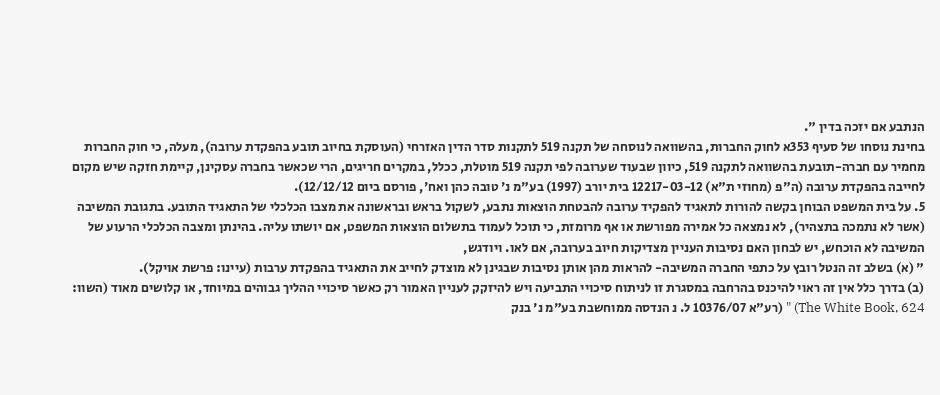הנתבע אם יזכה בדין ".
בחינת נוסחו של סעיף 353א לחוק החברות, בהשוואה לנוסחה של תקנה 519 לתקנות סדר הדין האזרחי (העוסקת בחיוב תובע בהפקדת ערובה), מעלה, כי חוק החברות מחמיר עם חברה-תובעת בהשוואה לתקנה 519, כיוון שבעוד שערובה לפי תקנה 519 מוטלת, ככלל, במקרים חריגים, הרי שכאשר בחברה עסקינן, קיימת חזקה שיש מקום לחייבה בהפקדת ערובה (ה"פ (מחוזי ת"א) 12217-03-12 בית יורב (1997) בע"מ נ' טובה כהן ואח', פורסם ביום 12/12/12).
5. על בית המשפט הבוחן בקשה להורות לתאגיד להפקיד ערובה להבטחת הוצאות נתבע, לשקול בראש ובראשונה את מצבו הכלכלי של התאגיד התובע. בתגובת המשיבה (אשר לא נתמכה בתצהיר), לא נמצאה כל אמירה מפורשת או אף מרומזת, כי תוכל לעמוד בתשלום הוצאות המשפט, אם יושתו עליה. בהינתן ומצבה הכלכלי הרעוע של המשיבה לא הוכחש, יש לבחון האם נסיבות העניין מצדיקות חיוב בערובה, אם לאו. ויודגש,
" (א) בשלב זה הנטל רובץ על כתפי החברה המשיבה- להראות מהן אותן נסיבות שבגינן לא מוצדק לחייב את התאגיד בהפקדת ערבות (עיינו: פרשת אויקל).
(ב) בדרך כלל אין זה ראוי להיכנס בהרחבה במסגרת זו לניתוח סיכויי התביעה ויש להיזקק לעניין האמור רק כאשר סיכויי ההליך גבוהים במיוחד, או קלושים מאוד (השוו: The White Book, 624) " (רע"א 10376/07 ל. נ הנדסה ממוחשבת בע"מ נ' בנק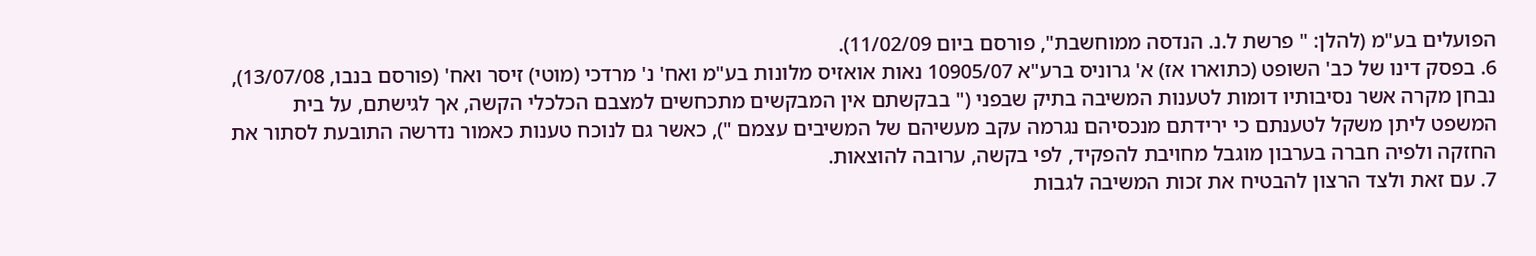הפועלים בע"מ (להלן: " פרשת ל.נ. הנדסה ממוחשבת", פורסם ביום 11/02/09).
6. בפסק דינו של כב' השופט (כתוארו אז) א' גרוניס ברע"א 10905/07 נאות אואזיס מלונות בע"מ ואח' נ' מרדכי (מוטי) זיסר ואח' (פורסם בנבו, 13/07/08), נבחן מקרה אשר נסיבותיו דומות לטענות המשיבה בתיק שבפני (" בבקשתם אין המבקשים מתכחשים למצבם הכלכלי הקשה, אך לגישתם, על בית המשפט ליתן משקל לטענתם כי ירידתם מנכסיהם נגרמה עקב מעשיהם של המשיבים עצמם "), כאשר גם לנוכח טענות כאמור נדרשה התובעת לסתור את החזקה ולפיה חברה בערבון מוגבל מחויבת להפקיד, לפי בקשה, ערובה להוצאות.
7. עם זאת ולצד הרצון להבטיח את זכות המשיבה לגבות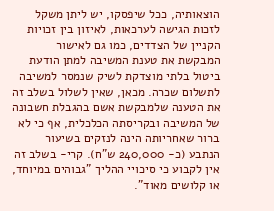הוצאותיה, ככל שיפסקו, יש ליתן משקל לזכות הגישה לערכאות, לאיזון בין זכויות הקניין של הצדדים, כמו גם לאישור המבקשת את טענת המשיבה למתן הודעת ביטול בלתי מוצדקת לשיק שנמסר למשיבה לתשלום שכרה. מכאן, שאין לשלול בשלב זה את הטענה שלמבקשת אשם בהגבלת חשבונה של המשיבה ובקריסתה הכלכלית, אף כי לא ברור שאחריותה הינה לנזקים בשיעור הנתבע (כ- 240,000 ש"ח). קרי- בשלב זה אין לקבוע כי סיכויי ההליך "גבוהים במיוחד, או קלושים מאוד".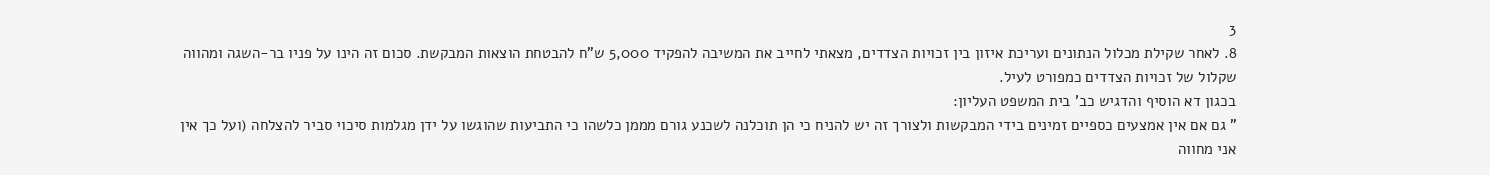3
8. לאחר שקילת מכלול הנתונים ועריכת איזון בין זכויות הצדדים, מצאתי לחייב את המשיבה להפקיד 5,000 ש"ח להבטחת הוצאות המבקשת. סכום זה הינו על פניו בר-השגה ומהווה שקלול של זכויות הצדדים כמפורט לעיל.
בכגון דא הוסיף והדגיש כב' בית המשפט העליון:
" גם אם אין אמצעים כספיים זמינים בידי המבקשות ולצורך זה יש להניח כי הן תוכלנה לשכנע גורם מממן כלשהו כי התביעות שהוגשו על ידן מגלמות סיכוי סביר להצלחה (ועל כך אין אני מחווה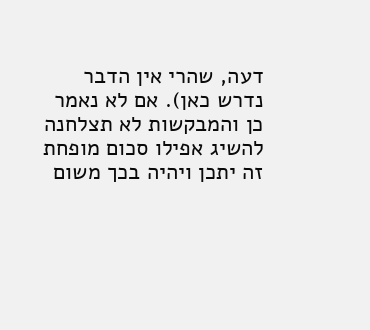דעה, שהרי אין הדבר נדרש כאן). אם לא נאמר כן והמבקשות לא תצלחנה להשיג אפילו סכום מופחת זה יתכן ויהיה בכך משום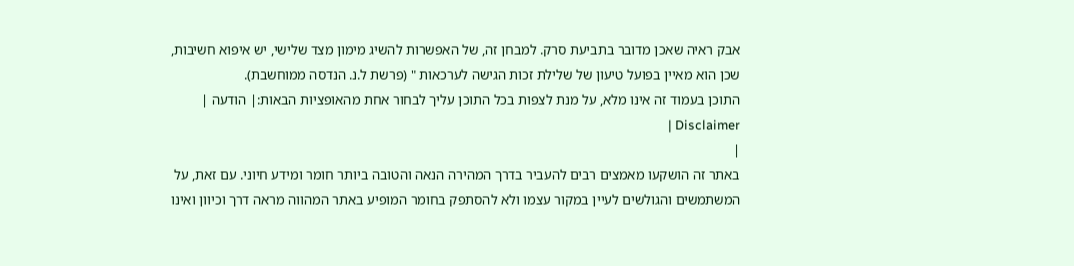אבק ראיה שאכן מדובר בתביעת סרק. למבחן זה, של האפשרות להשיג מימון מצד שלישי, יש איפוא חשיבות, שכן הוא מאיין בפועל טיעון של שלילת זכות הגישה לערכאות " (פרשת ל.נ. הנדסה ממוחשבת).
התוכן בעמוד זה אינו מלא, על מנת לצפות בכל התוכן עליך לבחור אחת מהאופציות הבאות:| הודעה | Disclaimer |
|
באתר זה הושקעו מאמצים רבים להעביר בדרך המהירה הנאה והטובה ביותר חומר ומידע חיוני. עם זאת, על המשתמשים והגולשים לעיין במקור עצמו ולא להסתפק בחומר המופיע באתר המהווה מראה דרך וכיוון ואינו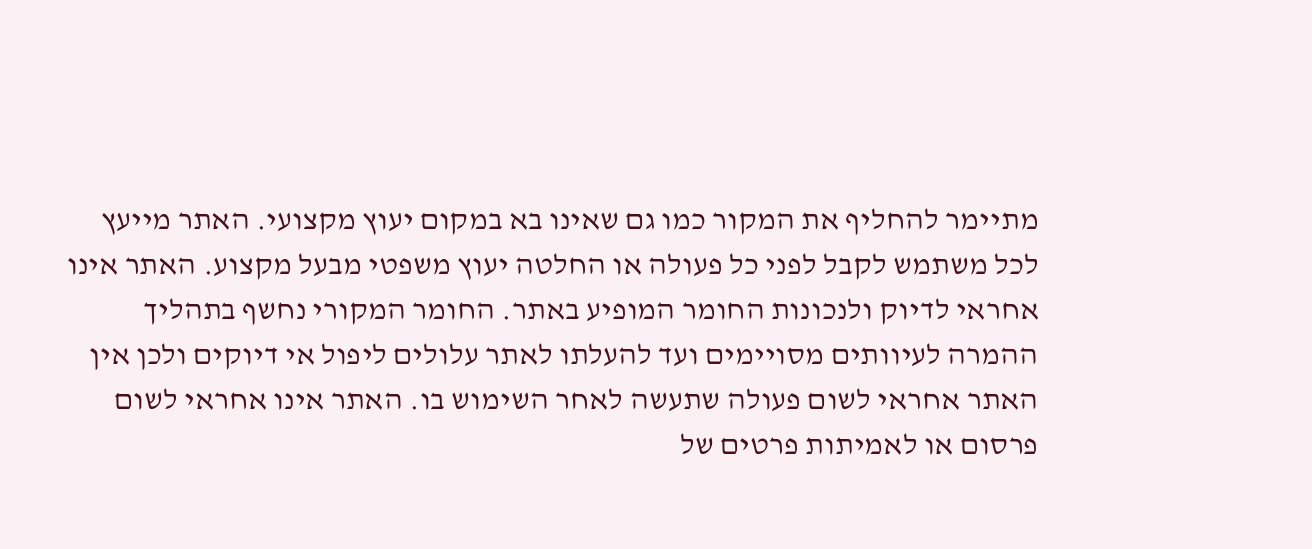מתיימר להחליף את המקור כמו גם שאינו בא במקום יעוץ מקצועי. האתר מייעץ לכל משתמש לקבל לפני כל פעולה או החלטה יעוץ משפטי מבעל מקצוע. האתר אינו אחראי לדיוק ולנכונות החומר המופיע באתר. החומר המקורי נחשף בתהליך ההמרה לעיוותים מסויימים ועד להעלתו לאתר עלולים ליפול אי דיוקים ולכן אין האתר אחראי לשום פעולה שתעשה לאחר השימוש בו. האתר אינו אחראי לשום פרסום או לאמיתות פרטים של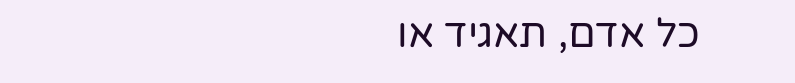כל אדם, תאגיד או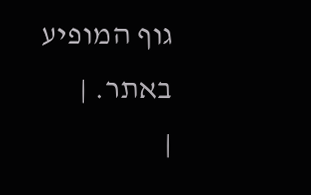גוף המופיע באתר. |
|